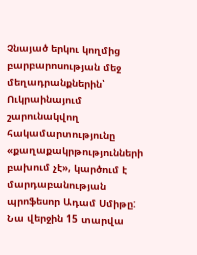Չնայած երկու կողմից բարբարոսության մեջ մեղադրանքներին՝ Ուկրաինայում շարունակվող հակամարտությունը «քաղաքակրթությունների բախում չէ», կարծում է մարդաբանության պրոֆեսոր Ադամ Սմիթը: Նա վերջին 15 տարվա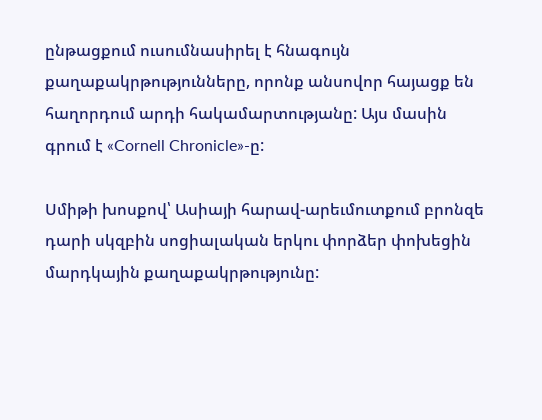ընթացքում ուսումնասիրել է հնագույն քաղաքակրթությունները, որոնք անսովոր հայացք են հաղորդում արդի հակամարտությանը: Այս մասին գրում է «Cornell Chronicle»-ը:

Սմիթի խոսքով՝ Ասիայի հարավ-արեւմուտքում բրոնզե դարի սկզբին սոցիալական երկու փորձեր փոխեցին մարդկային քաղաքակրթությունը: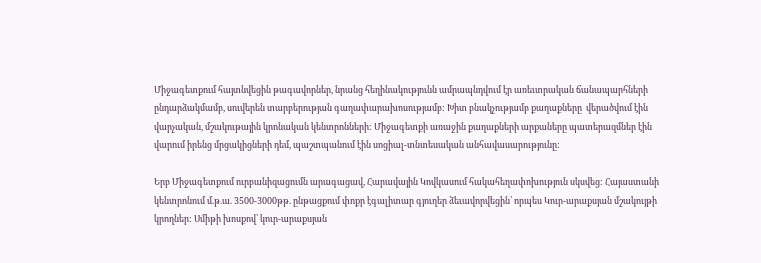Միջագետքում հայտնվեցին թագավորներ, նրանց հեղինակությունն ամրապնդվում էր առեւտրական ճանապարհների ընդարձակմամբ, սուվերեն տարբերության գաղափարախոսությամբ: Խիտ բնակչությամբ քաղաքները  վերածվում էին վարչական, մշակութային կրոնական կենտրոնների: Միջագետքի առաջին քաղաքների արքաները պատերազմներ էին վարում իրենց մրցակիցների դեմ, պաշտպանում էին սոցիալ-տնտեսական անհավասարությունը:

Երբ Միջագետքում ուրբանիզացումն արագացավ, Հարավային Կովկասում հակահեղափոխություն սկսվեց: Հայաստանի կենտրոնում մ.թ.ա. 3500-3000թթ. ընթացքում փոքր էգալիտար գյուղեր ձեւավորվեցին՝ որպես Կուր-արաքսյան մշակույթի կրողներ: Սմիթի խոսքով՝ կուր-արաքսյան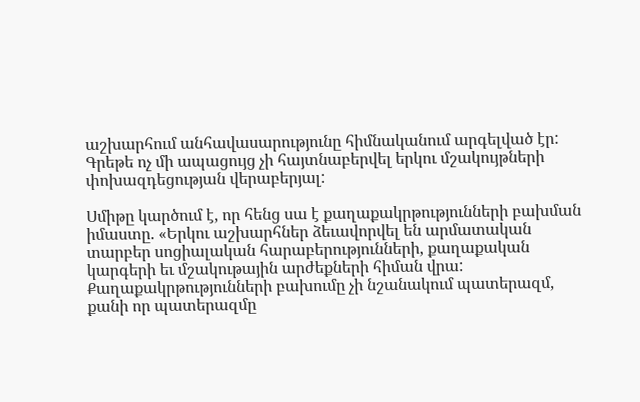աշխարհում անհավասարությունը հիմնականում արգելված էր: Գրեթե ոչ մի ապացույց չի հայտնաբերվել երկու մշակույթների փոխազդեցության վերաբերյալ:

Սմիթը կարծում է, որ հենց սա է քաղաքակրթությունների բախման իմաստը. «Երկու աշխարհներ ձեւավորվել են արմատական տարբեր սոցիալական հարաբերությունների, քաղաքական կարգերի եւ մշակութային արժեքների հիման վրա: Քաղաքակրթությունների բախումը չի նշանակում պատերազմ, քանի որ պատերազմը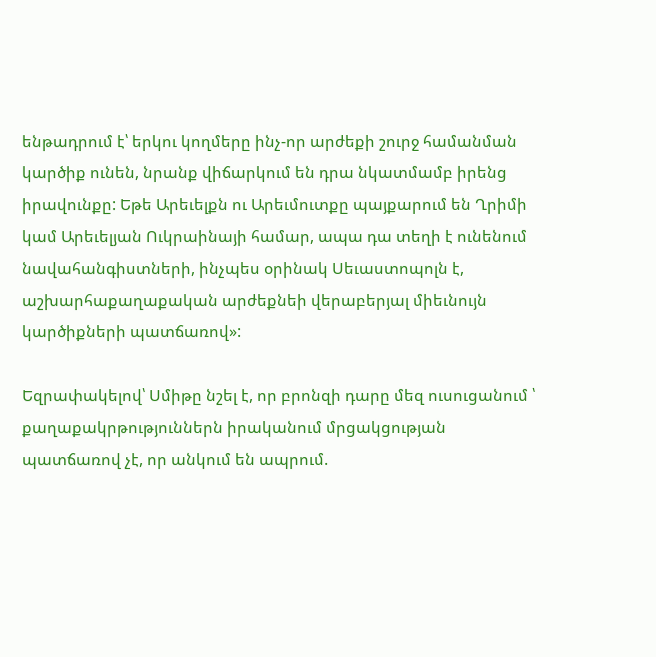ենթադրում է՝ երկու կողմերը ինչ-որ արժեքի շուրջ համանման կարծիք ունեն, նրանք վիճարկում են դրա նկատմամբ իրենց իրավունքը: Եթե Արեւելքն ու Արեւմուտքը պայքարում են Ղրիմի կամ Արեւելյան Ուկրաինայի համար, ապա դա տեղի է ունենում նավահանգիստների, ինչպես օրինակ Սեւաստոպոլն է, աշխարհաքաղաքական արժեքնեի վերաբերյալ միեւնույն կարծիքների պատճառով»:

Եզրափակելով՝ Սմիթը նշել է, որ բրոնզի դարը մեզ ուսուցանում ՝ քաղաքակրթություններն իրականում մրցակցության պատճառով չէ, որ անկում են ապրում.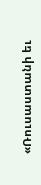«Ռուսաստանի եւ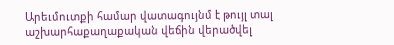Արեւմուտքի համար վատագույնմ է թույլ տալ աշխարհաքաղաքական վեճին վերածվել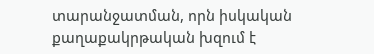տարանջատման, որն իսկական քաղաքակրթական խզում է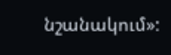նշանակում»: